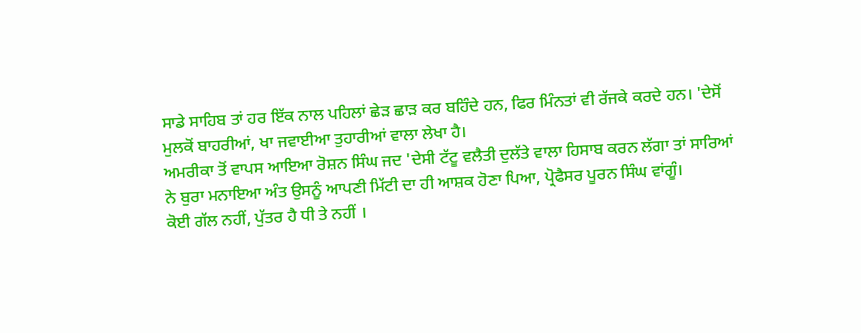ਸਾਡੇ ਸਾਹਿਬ ਤਾਂ ਹਰ ਇੱਕ ਨਾਲ ਪਹਿਲਾਂ ਛੇੜ ਛਾੜ ਕਰ ਬਹਿੰਦੇ ਹਨ, ਫਿਰ ਮਿੰਨਤਾਂ ਵੀ ਰੱਜਕੇ ਕਰਦੇ ਹਨ। 'ਦੇਸੋਂ ਮੁਲਕੋਂ ਬਾਹਰੀਆਂ, ਖਾ ਜਵਾਈਆ ਤੁਹਾਰੀਆਂ ਵਾਲਾ ਲੇਖਾ ਹੈ।
ਅਮਰੀਕਾ ਤੋਂ ਵਾਪਸ ਆਇਆ ਰੋਸ਼ਨ ਸਿੰਘ ਜਦ 'ਦੇਸੀ ਟੱਟੂ ਵਲੈਤੀ ਦੁਲੱਤੇ ਵਾਲਾ ਹਿਸਾਬ ਕਰਨ ਲੱਗਾ ਤਾਂ ਸਾਰਿਆਂ ਨੇ ਬੁਰਾ ਮਨਾਇਆ ਅੰਤ ਉਸਨੂੰ ਆਪਣੀ ਮਿੱਟੀ ਦਾ ਹੀ ਆਸ਼ਕ ਹੋਣਾ ਪਿਆ, ਪ੍ਰੋਫੈਸਰ ਪੂਰਨ ਸਿੰਘ ਵਾਂਗੂੰ।
ਕੋਈ ਗੱਲ ਨਹੀਂ, ਪੁੱਤਰ ਹੈ ਧੀ ਤੇ ਨਹੀਂ ।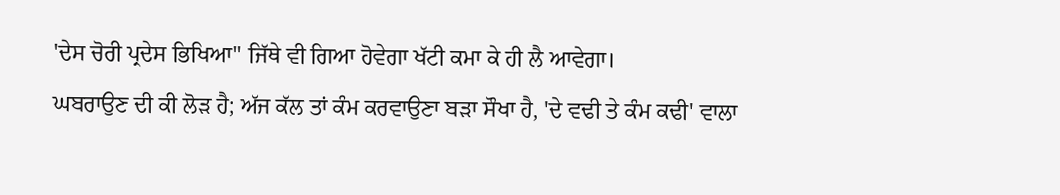'ਦੇਸ ਚੋਰੀ ਪ੍ਰਦੇਸ ਭਿਖਿਆ" ਜਿੱਥੇ ਵੀ ਗਿਆ ਹੋਵੇਗਾ ਖੱਟੀ ਕਮਾ ਕੇ ਹੀ ਲੈ ਆਵੇਗਾ।
ਘਬਰਾਉਣ ਦੀ ਕੀ ਲੋੜ ਹੈ; ਅੱਜ ਕੱਲ ਤਾਂ ਕੰਮ ਕਰਵਾਉਣਾ ਬੜਾ ਸੌਖਾ ਹੈ, 'ਦੇ ਵਢੀ ਤੇ ਕੰਮ ਕਢੀ' ਵਾਲਾ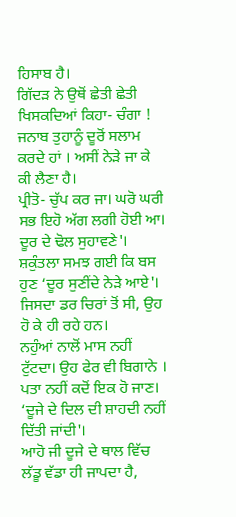ਹਿਸਾਬ ਹੈ।
ਗਿੱਦੜ ਨੇ ਉਥੋਂ ਛੇਤੀ ਛੇਤੀ ਖਿਸਕਦਿਆਂ ਕਿਹਾ- ਚੰਗਾ ! ਜਨਾਬ ਤੁਹਾਨੂੰ ਦੂਰੋਂ ਸਲਾਮ ਕਰਦੇ ਹਾਂ । ਅਸੀਂ ਨੇੜੇ ਜਾ ਕੇ ਕੀ ਲੈਣਾ ਹੈ।
ਪ੍ਰੀਤੋ- ਚੁੱਪ ਕਰ ਜਾ। ਘਰੋ ਘਰੀ ਸਭ ਇਹੋ ਅੱਗ ਲਗੀ ਹੋਈ ਆ। ਦੂਰ ਦੇ ਢੋਲ ਸੁਹਾਵਣੇ'।
ਸ਼ਕੁੰਤਲਾ ਸਮਝ ਗਈ ਕਿ ਬਸ ਹੁਣ ‘ਦੂਰ ਸੁਣੀਂਦੇ ਨੇੜੇ ਆਏ'। ਜਿਸਦਾ ਡਰ ਚਿਰਾਂ ਤੋਂ ਸੀ, ਉਹ ਹੋ ਕੇ ਹੀ ਰਹੇ ਹਨ।
ਨਹੁੰਆਂ ਨਾਲੋਂ ਮਾਸ ਨਹੀਂ ਟੁੱਟਦਾ। ਉਹ ਫੇਰ ਵੀ ਬਿਗਾਨੇ । ਪਤਾ ਨਹੀਂ ਕਦੋਂ ਇਕ ਹੋ ਜਾਣ। ‘ਦੂਜੇ ਦੇ ਦਿਲ ਦੀ ਸ਼ਾਹਦੀ ਨਹੀਂ ਦਿੱਤੀ ਜਾਂਦੀ'।
ਆਹੋ ਜੀ ਦੂਜੇ ਦੇ ਥਾਲ ਵਿੱਚ ਲੱਡੂ ਵੱਡਾ ਹੀ ਜਾਪਦਾ ਹੈ,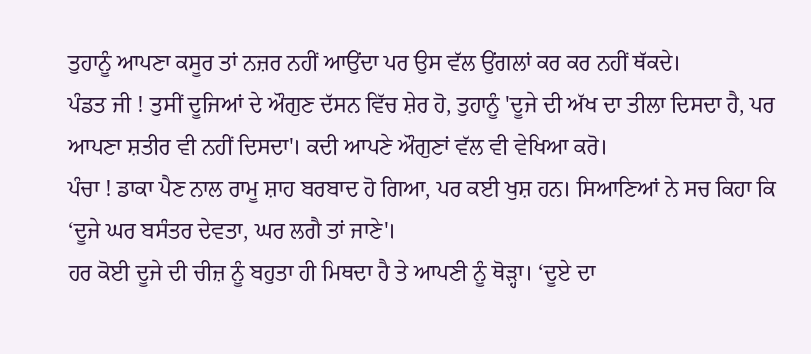ਤੁਹਾਨੂੰ ਆਪਣਾ ਕਸੂਰ ਤਾਂ ਨਜ਼ਰ ਨਹੀਂ ਆਉਂਦਾ ਪਰ ਉਸ ਵੱਲ ਉਂਗਲਾਂ ਕਰ ਕਰ ਨਹੀਂ ਥੱਕਦੇ।
ਪੰਡਤ ਜੀ ! ਤੁਸੀਂ ਦੂਜਿਆਂ ਦੇ ਔਗੁਣ ਦੱਸਨ ਵਿੱਚ ਸ਼ੇਰ ਹੋ, ਤੁਹਾਨੂੰ 'ਦੂਜੇ ਦੀ ਅੱਖ ਦਾ ਤੀਲਾ ਦਿਸਦਾ ਹੈ, ਪਰ ਆਪਣਾ ਸ਼ਤੀਰ ਵੀ ਨਹੀਂ ਦਿਸਦਾ'। ਕਦੀ ਆਪਣੇ ਔਗੁਣਾਂ ਵੱਲ ਵੀ ਵੇਖਿਆ ਕਰੋ।
ਪੰਚਾ ! ਡਾਕਾ ਪੈਣ ਨਾਲ ਰਾਮੂ ਸ਼ਾਹ ਬਰਬਾਦ ਹੋ ਗਿਆ, ਪਰ ਕਈ ਖੁਸ਼ ਹਨ। ਸਿਆਣਿਆਂ ਨੇ ਸਚ ਕਿਹਾ ਕਿ ‘ਦੂਜੇ ਘਰ ਬਸੰਤਰ ਦੇਵਤਾ, ਘਰ ਲਗੈ ਤਾਂ ਜਾਣੇ'।
ਹਰ ਕੋਈ ਦੂਜੇ ਦੀ ਚੀਜ਼ ਨੂੰ ਬਹੁਤਾ ਹੀ ਮਿਥਦਾ ਹੈ ਤੇ ਆਪਣੀ ਨੂੰ ਥੋੜ੍ਹਾ। ‘ਦੂਏ ਦਾ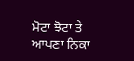ਮੋਟਾ ਝੋਟਾ ਤੇ ਆਪਣਾ ਨਿਕਾ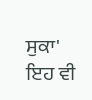ਸੁਕਾ' ਇਹ ਵੀ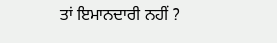ਤਾਂ ਇਮਾਨਦਾਰੀ ਨਹੀਂ ?